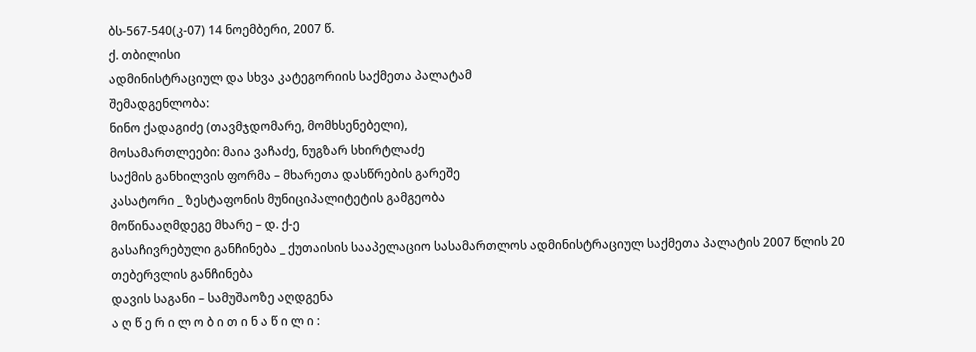ბს-567-540(კ-07) 14 ნოემბერი, 2007 წ.
ქ. თბილისი
ადმინისტრაციულ და სხვა კატეგორიის საქმეთა პალატამ
შემადგენლობა:
ნინო ქადაგიძე (თავმჯდომარე, მომხსენებელი),
მოსამართლეები: მაია ვაჩაძე, ნუგზარ სხირტლაძე
საქმის განხილვის ფორმა – მხარეთა დასწრების გარეშე
კასატორი _ ზესტაფონის მუნიციპალიტეტის გამგეობა
მოწინააღმდეგე მხარე – დ. ქ-ე
გასაჩივრებული განჩინება _ ქუთაისის სააპელაციო სასამართლოს ადმინისტრაციულ საქმეთა პალატის 2007 წლის 20 თებერვლის განჩინება
დავის საგანი – სამუშაოზე აღდგენა
ა ღ წ ე რ ი ლ ო ბ ი თ ი ნ ა წ ი ლ ი :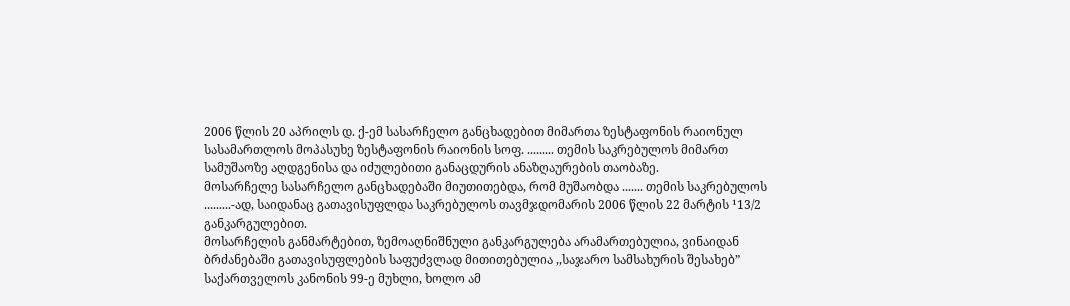2006 წლის 20 აპრილს დ. ქ-ემ სასარჩელო განცხადებით მიმართა ზესტაფონის რაიონულ სასამართლოს მოპასუხე ზესტაფონის რაიონის სოფ. ......... თემის საკრებულოს მიმართ სამუშაოზე აღდგენისა და იძულებითი განაცდურის ანაზღაურების თაობაზე.
მოსარჩელე სასარჩელო განცხადებაში მიუთითებდა, რომ მუშაობდა ....... თემის საკრებულოს .........-ად, საიდანაც გათავისუფლდა საკრებულოს თავმჯდომარის 2006 წლის 22 მარტის ¹13/2 განკარგულებით.
მოსარჩელის განმარტებით, ზემოაღნიშნული განკარგულება არამართებულია, ვინაიდან ბრძანებაში გათავისუფლების საფუძვლად მითითებულია ,,საჯარო სამსახურის შესახებ” საქართველოს კანონის 99-ე მუხლი, ხოლო ამ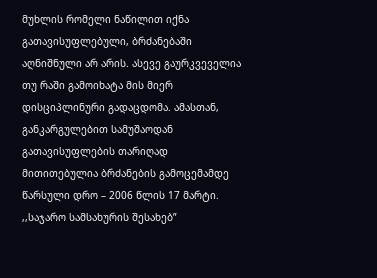მუხლის რომელი ნაწილით იქნა გათავისუფლებული, ბრძანებაში აღნიშნული არ არის. ასევე გაურკვეველია თუ რაში გამოიხატა მის მიერ დისციპლინური გადაცდომა. ამასთან, განკარგულებით სამუშაოდან გათავისუფლების თარიღად მითითებულია ბრძანების გამოცემამდე წარსული დრო – 2006 წლის 17 მარტი.
,,საჯარო სამსახურის შესახებ”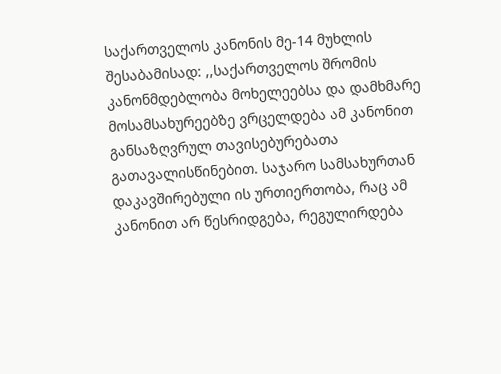საქართველოს კანონის მე-14 მუხლის შესაბამისად: ,,საქართველოს შრომის კანონმდებლობა მოხელეებსა და დამხმარე მოსამსახურეებზე ვრცელდება ამ კანონით განსაზღვრულ თავისებურებათა გათავალისწინებით. საჯარო სამსახურთან დაკავშირებული ის ურთიერთობა, რაც ამ კანონით არ წესრიდგება, რეგულირდება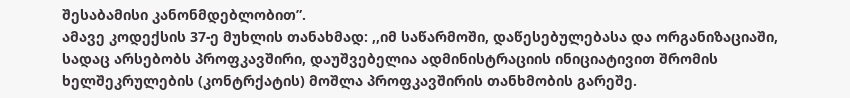შესაბამისი კანონმდებლობით”.
ამავე კოდექსის 37-ე მუხლის თანახმად: ,,იმ საწარმოში, დაწესებულებასა და ორგანიზაციაში, სადაც არსებობს პროფკავშირი, დაუშვებელია ადმინისტრაციის ინიციატივით შრომის ხელშეკრულების (კონტრქატის) მოშლა პროფკავშირის თანხმობის გარეშე.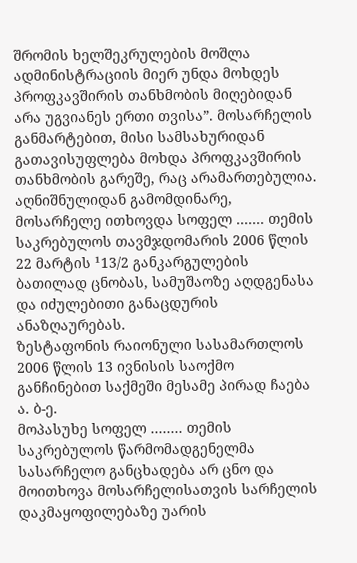შრომის ხელშეკრულების მოშლა ადმინისტრაციის მიერ უნდა მოხდეს პროფკავშირის თანხმობის მიღებიდან არა უგვიანეს ერთი თვისა”. მოსარჩელის განმარტებით, მისი სამსახურიდან გათავისუფლება მოხდა პროფკავშირის თანხმობის გარეშე, რაც არამართებულია.
აღნიშნულიდან გამომდინარე, მოსარჩელე ითხოვდა სოფელ ....... თემის საკრებულოს თავმჯდომარის 2006 წლის 22 მარტის ¹13/2 განკარგულების ბათილად ცნობას, სამუშაოზე აღდგენასა და იძულებითი განაცდურის ანაზღაურებას.
ზესტაფონის რაიონული სასამართლოს 2006 წლის 13 ივნისის საოქმო განჩინებით საქმეში მესამე პირად ჩაება ა. ბ-ე.
მოპასუხე სოფელ ........ თემის საკრებულოს წარმომადგენელმა სასარჩელო განცხადება არ ცნო და მოითხოვა მოსარჩელისათვის სარჩელის დაკმაყოფილებაზე უარის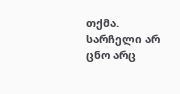თქმა.
სარჩელი არ ცნო არც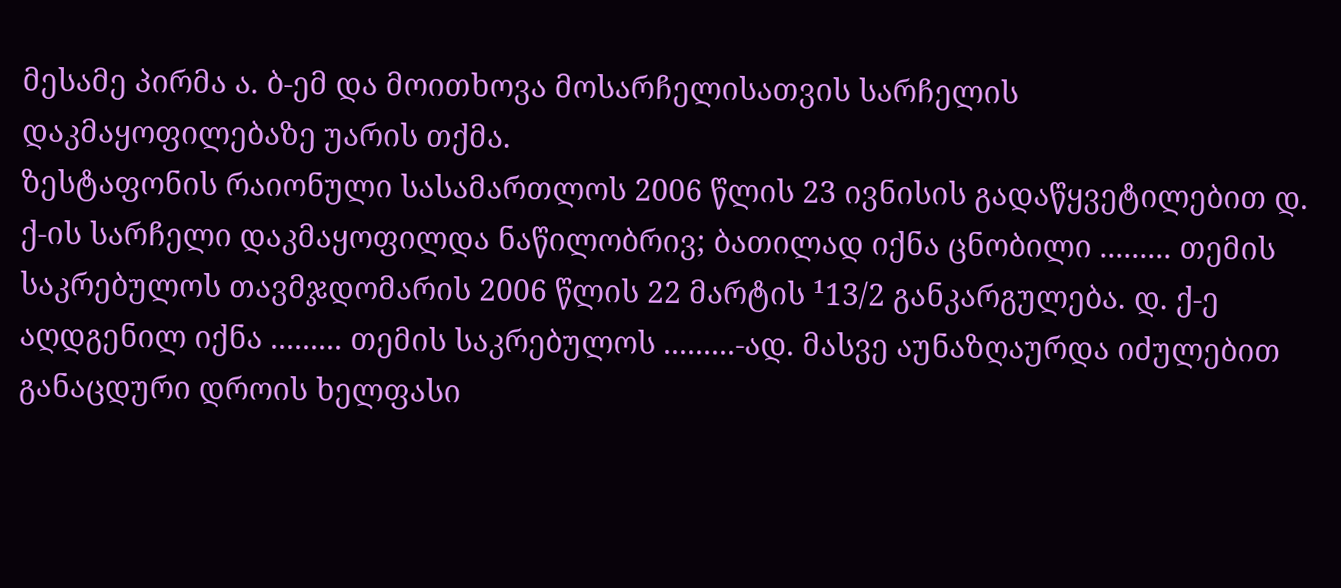მესამე პირმა ა. ბ-ემ და მოითხოვა მოსარჩელისათვის სარჩელის დაკმაყოფილებაზე უარის თქმა.
ზესტაფონის რაიონული სასამართლოს 2006 წლის 23 ივნისის გადაწყვეტილებით დ. ქ-ის სარჩელი დაკმაყოფილდა ნაწილობრივ; ბათილად იქნა ცნობილი ......... თემის საკრებულოს თავმჯდომარის 2006 წლის 22 მარტის ¹13/2 განკარგულება. დ. ქ-ე აღდგენილ იქნა ......... თემის საკრებულოს .........-ად. მასვე აუნაზღაურდა იძულებით განაცდური დროის ხელფასი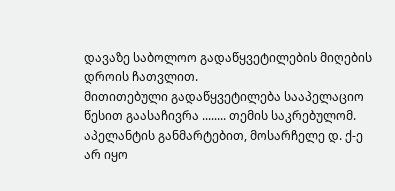დავაზე საბოლოო გადაწყვეტილების მიღების დროის ჩათვლით.
მითითებული გადაწყვეტილება სააპელაციო წესით გაასაჩივრა ........ თემის საკრებულომ.
აპელანტის განმარტებით, მოსარჩელე დ. ქ-ე არ იყო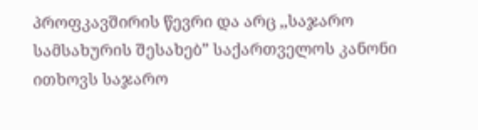პროფკავშირის წევრი და არც ,,საჯარო სამსახურის შესახებ” საქართველოს კანონი ითხოვს საჯარო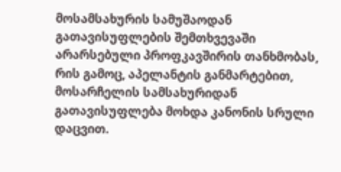მოსამსახურის სამუშაოდან გათავისუფლების შემთხვევაში არარსებული პროფკავშირის თანხმობას, რის გამოც, აპელანტის განმარტებით, მოსარჩელის სამსახურიდან გათავისუფლება მოხდა კანონის სრული დაცვით.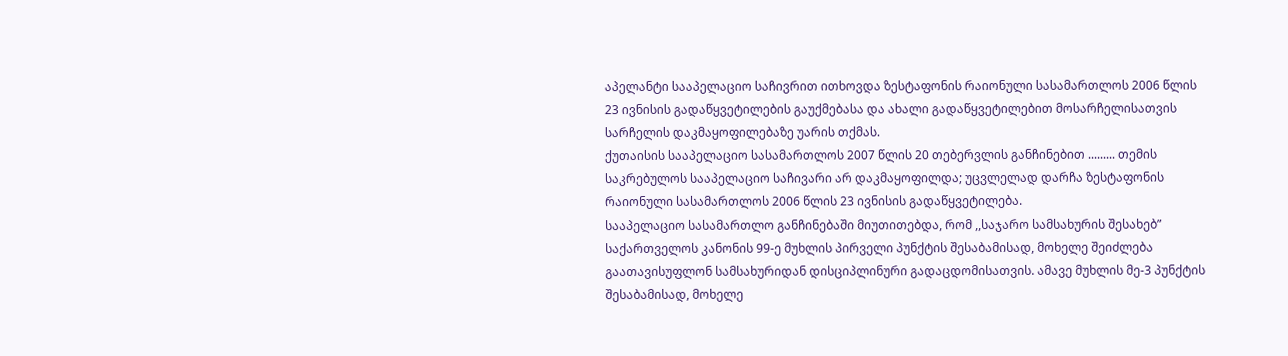აპელანტი სააპელაციო საჩივრით ითხოვდა ზესტაფონის რაიონული სასამართლოს 2006 წლის 23 ივნისის გადაწყვეტილების გაუქმებასა და ახალი გადაწყვეტილებით მოსარჩელისათვის სარჩელის დაკმაყოფილებაზე უარის თქმას.
ქუთაისის სააპელაციო სასამართლოს 2007 წლის 20 თებერვლის განჩინებით ......... თემის საკრებულოს სააპელაციო საჩივარი არ დაკმაყოფილდა; უცვლელად დარჩა ზესტაფონის რაიონული სასამართლოს 2006 წლის 23 ივნისის გადაწყვეტილება.
სააპელაციო სასამართლო განჩინებაში მიუთითებდა, რომ ,,საჯარო სამსახურის შესახებ” საქართველოს კანონის 99-ე მუხლის პირველი პუნქტის შესაბამისად, მოხელე შეიძლება გაათავისუფლონ სამსახურიდან დისციპლინური გადაცდომისათვის. ამავე მუხლის მე-3 პუნქტის შესაბამისად, მოხელე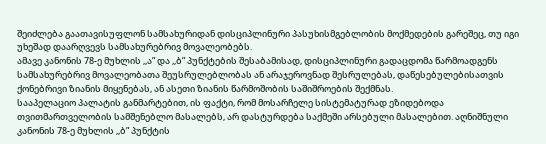შეიძლება გაათავისუფლონ სამსახურიდან დისციპლინური პასუხისმგებლობის მოქმედების გარეშეც, თუ იგი უხეშად დაარღვევს სამსახურებრივ მოვალეობებს.
ამავე კანონის 78-ე მუხლის ,,ა” და ,,ბ” პუნქტების შესაბამისად, დისციპლინური გადაცდომა წარმოადგენს სამსახურებრივ მოვალეობათა შეუსრულებლობას ან არაჯეროვნად შესრულებას, დაწესებულებისათვის ქონებრივი ზიანის მიყენებას, ან ასეთი ზიანის წარმოშობის საშიშროების შექმნას.
სააპელაციო პალატის განმარტებით, ის ფაქტი, რომ მოსარჩელე სისტემატურად ეზიდებოდა თვითმართველობის სამშენებლო მასალებს, არ დასტურდება საქმეში არსებული მასალებით. აღნიშნული კანონის 78-ე მუხლის ,,ბ” პუნქტის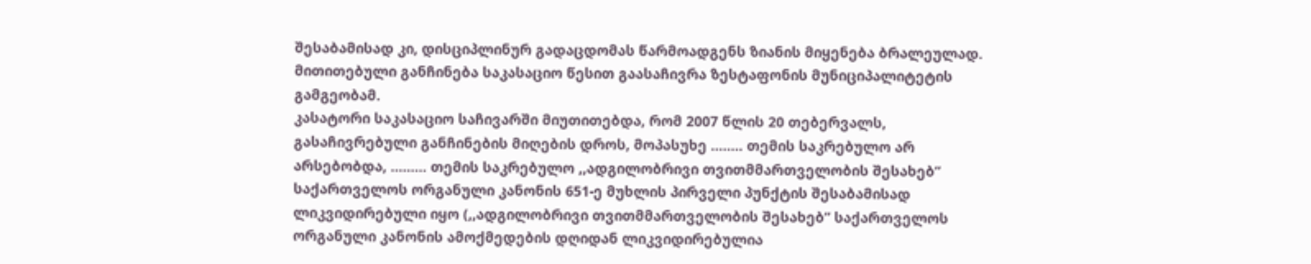შესაბამისად კი, დისციპლინურ გადაცდომას წარმოადგენს ზიანის მიყენება ბრალეულად.
მითითებული განჩინება საკასაციო წესით გაასაჩივრა ზესტაფონის მუნიციპალიტეტის გამგეობამ.
კასატორი საკასაციო საჩივარში მიუთითებდა, რომ 2007 წლის 20 თებერვალს, გასაჩივრებული განჩინების მიღების დროს, მოპასუხე ........ თემის საკრებულო არ არსებობდა, ......... თემის საკრებულო ,,ადგილობრივი თვითმმართველობის შესახებ” საქართველოს ორგანული კანონის 651-ე მუხლის პირველი პუნქტის შესაბამისად ლიკვიდირებული იყო (,,ადგილობრივი თვითმმართველობის შესახებ” საქართველოს ორგანული კანონის ამოქმედების დღიდან ლიკვიდირებულია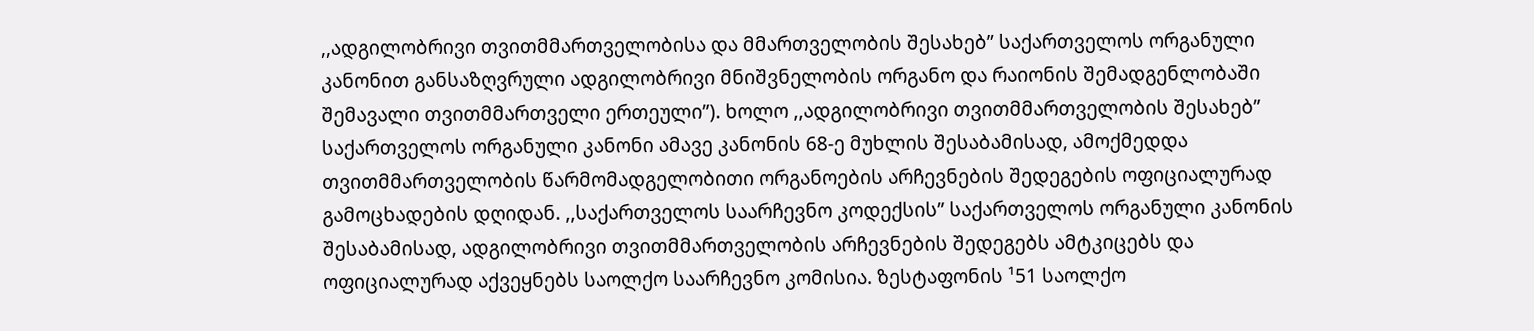,,ადგილობრივი თვითმმართველობისა და მმართველობის შესახებ” საქართველოს ორგანული კანონით განსაზღვრული ადგილობრივი მნიშვნელობის ორგანო და რაიონის შემადგენლობაში შემავალი თვითმმართველი ერთეული”). ხოლო ,,ადგილობრივი თვითმმართველობის შესახებ” საქართველოს ორგანული კანონი ამავე კანონის 68-ე მუხლის შესაბამისად, ამოქმედდა თვითმმართველობის წარმომადგელობითი ორგანოების არჩევნების შედეგების ოფიციალურად გამოცხადების დღიდან. ,,საქართველოს საარჩევნო კოდექსის” საქართველოს ორგანული კანონის შესაბამისად, ადგილობრივი თვითმმართველობის არჩევნების შედეგებს ამტკიცებს და ოფიციალურად აქვეყნებს საოლქო საარჩევნო კომისია. ზესტაფონის ¹51 საოლქო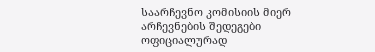საარჩევნო კომისიის მიერ არჩევნების შედეგები ოფიციალურად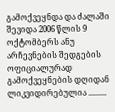გამოქვეყნდა და ძალაში შევიდა 2006 წლის 9 ოქტომბერს ანუ არჩევნების შედგების ოფიციალურად გამოქვეყნების დღიდან ლიკვიდირებულია .........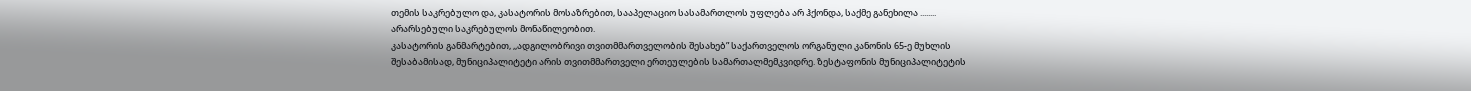თემის საკრებულო და, კასატორის მოსაზრებით, სააპელაციო სასამართლოს უფლება არ ჰქონდა, საქმე განეხილა ........ არარსებული საკრებულოს მონაწილეობით.
კასატორის განმარტებით, ,,ადგილობრივი თვითმმართველობის შესახებ” საქართველოს ორგანული კანონის 65-ე მუხლის შესაბამისად, მუნიციპალიტეტი არის თვითმმართველი ერთეულების სამართალმემკვიდრე. ზესტაფონის მუნიციპალიტეტის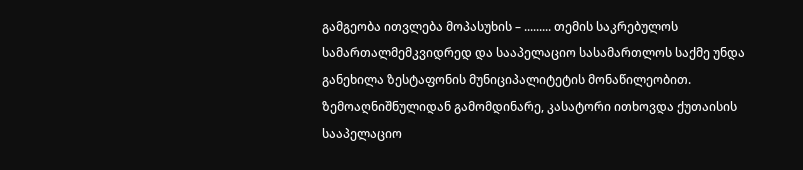გამგეობა ითვლება მოპასუხის – ......... თემის საკრებულოს სამართალმემკვიდრედ და სააპელაციო სასამართლოს საქმე უნდა განეხილა ზესტაფონის მუნიციპალიტეტის მონაწილეობით.
ზემოაღნიშნულიდან გამომდინარე, კასატორი ითხოვდა ქუთაისის სააპელაციო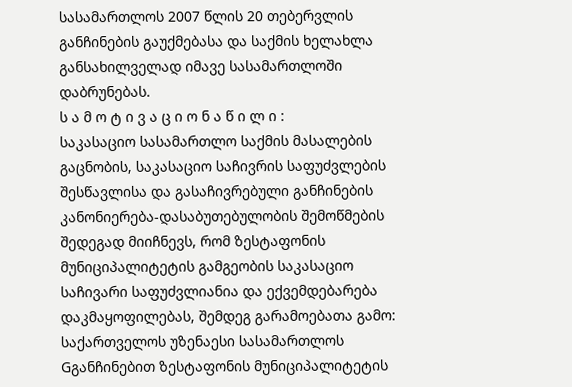სასამართლოს 2007 წლის 20 თებერვლის განჩინების გაუქმებასა და საქმის ხელახლა განსახილველად იმავე სასამართლოში დაბრუნებას.
ს ა მ ო ტ ი ვ ა ც ი ო ნ ა წ ი ლ ი :
საკასაციო სასამართლო საქმის მასალების გაცნობის, საკასაციო საჩივრის საფუძვლების შესწავლისა და გასაჩივრებული განჩინების კანონიერება-დასაბუთებულობის შემოწმების შედეგად მიიჩნევს, რომ ზესტაფონის მუნიციპალიტეტის გამგეობის საკასაციო საჩივარი საფუძვლიანია და ექვემდებარება დაკმაყოფილებას, შემდეგ გარამოებათა გამო:
საქართველოს უზენაესი სასამართლოს Gგანჩინებით ზესტაფონის მუნიციპალიტეტის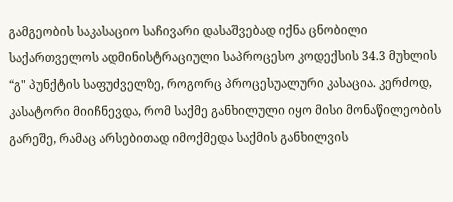გამგეობის საკასაციო საჩივარი დასაშვებად იქნა ცნობილი საქართველოს ადმინისტრაციული საპროცესო კოდექსის 34.3 მუხლის “გ" პუნქტის საფუძველზე, როგორც პროცესუალური კასაცია. კერძოდ, კასატორი მიიჩნევდა, რომ საქმე განხილული იყო მისი მონაწილეობის გარეშე, რამაც არსებითად იმოქმედა საქმის განხილვის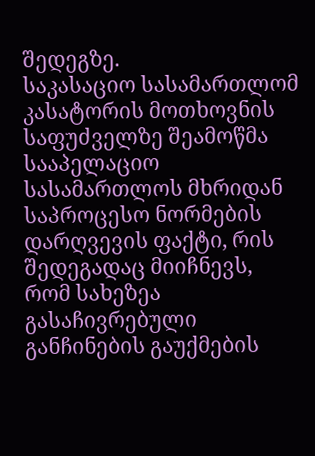შედეგზე.
საკასაციო სასამართლომ კასატორის მოთხოვნის საფუძველზე შეამოწმა სააპელაციო სასამართლოს მხრიდან საპროცესო ნორმების დარღვევის ფაქტი, რის შედეგადაც მიიჩნევს, რომ სახეზეა გასაჩივრებული განჩინების გაუქმების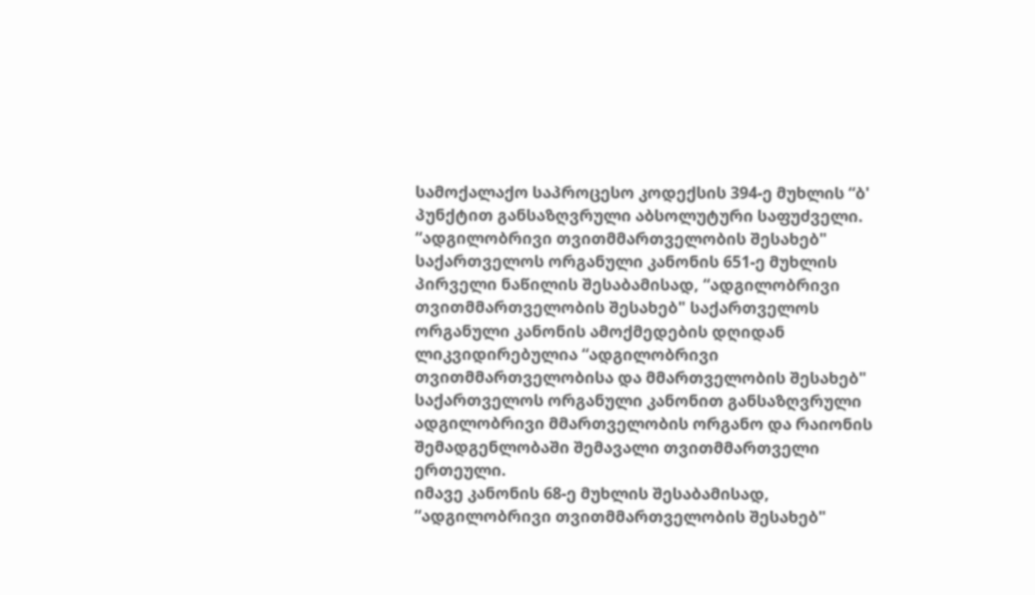სამოქალაქო საპროცესო კოდექსის 394-ე მუხლის “ბ' პუნქტით განსაზღვრული აბსოლუტური საფუძველი.
“ადგილობრივი თვითმმართველობის შესახებ" საქართველოს ორგანული კანონის 651-ე მუხლის პირველი ნაწილის შესაბამისად, “ადგილობრივი თვითმმართველობის შესახებ" საქართველოს ორგანული კანონის ამოქმედების დღიდან ლიკვიდირებულია “ადგილობრივი თვითმმართველობისა და მმართველობის შესახებ" საქართველოს ორგანული კანონით განსაზღვრული ადგილობრივი მმართველობის ორგანო და რაიონის შემადგენლობაში შემავალი თვითმმართველი ერთეული.
იმავე კანონის 68-ე მუხლის შესაბამისად, “ადგილობრივი თვითმმართველობის შესახებ"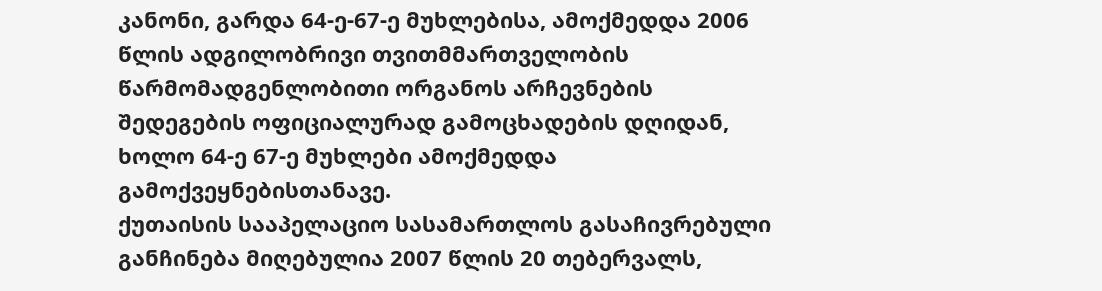კანონი, გარდა 64-ე-67-ე მუხლებისა, ამოქმედდა 2006 წლის ადგილობრივი თვითმმართველობის წარმომადგენლობითი ორგანოს არჩევნების შედეგების ოფიციალურად გამოცხადების დღიდან, ხოლო 64-ე 67-ე მუხლები ამოქმედდა გამოქვეყნებისთანავე.
ქუთაისის სააპელაციო სასამართლოს გასაჩივრებული განჩინება მიღებულია 2007 წლის 20 თებერვალს,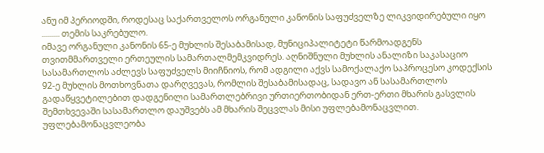ანუ იმ პერიოდში, როდესაც საქართველოს ორგანული კანონის საფუძველზე ლიკვიდირებული იყო ......... თემის საკრებულო.
იმავე ორგანული კანონის 65-ე მუხლის შესაბამისად, მუნიციპალიტეტი წარმოადგენს თვითმმართველი ერთეულის სამართალმემკვიდრეს. აღნიშნული მუხლის ანალიზი საკასაციო სასამართლოს აძლევს საფუძველს მიიჩნიოს, რომ ადგილი აქვს სამოქალაქო საპროცესო კოდექსის 92-ე მუხლის მოთხოვნათა დარღვევას, რომლის შესაბამისადაც, სადავო ან სასამართლოს გადაწყვეტილებით დადგენილი სამართლებრივი ურთიერთობიდან ერთ-ერთი მხარის გასვლის შემთხვევაში სასამართლო დაუშვებს ამ მხარის შეცვლას მისი უფლებამონაცვლით. უფლებამონაცვლეობა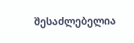შესაძლებელია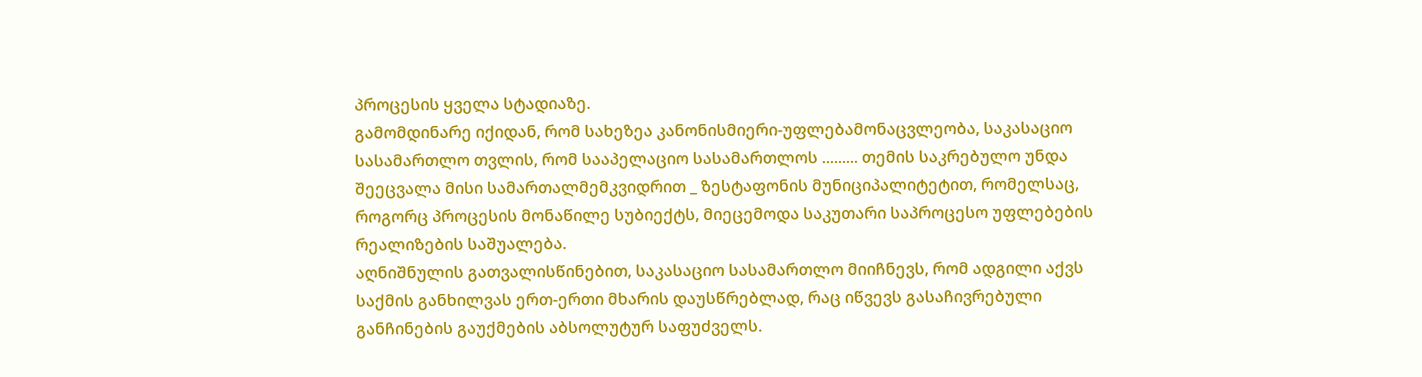პროცესის ყველა სტადიაზე.
გამომდინარე იქიდან, რომ სახეზეა კანონისმიერი-უფლებამონაცვლეობა, საკასაციო სასამართლო თვლის, რომ სააპელაციო სასამართლოს ......... თემის საკრებულო უნდა შეეცვალა მისი სამართალმემკვიდრით _ ზესტაფონის მუნიციპალიტეტით, რომელსაც, როგორც პროცესის მონაწილე სუბიექტს, მიეცემოდა საკუთარი საპროცესო უფლებების რეალიზების საშუალება.
აღნიშნულის გათვალისწინებით, საკასაციო სასამართლო მიიჩნევს, რომ ადგილი აქვს საქმის განხილვას ერთ-ერთი მხარის დაუსწრებლად, რაც იწვევს გასაჩივრებული განჩინების გაუქმების აბსოლუტურ საფუძველს.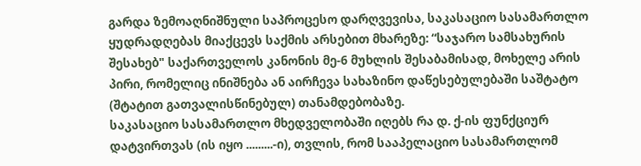გარდა ზემოაღნიშნული საპროცესო დარღვევისა, საკასაციო სასამართლო ყუდრადღებას მიაქცევს საქმის არსებით მხარეზე: “საჯარო სამსახურის შესახებ" საქართველოს კანონის მე-6 მუხლის შესაბამისად, მოხელე არის პირი, რომელიც ინიშნება ან აირჩევა სახაზინო დაწესებულებაში საშტატო (შტატით გათვალისწინებულ) თანამდებობაზე.
საკასაციო სასამართლო მხედველობაში იღებს რა დ. ქ-ის ფუნქციურ დატვირთვას (ის იყო .........-ი), თვლის, რომ სააპელაციო სასამართლომ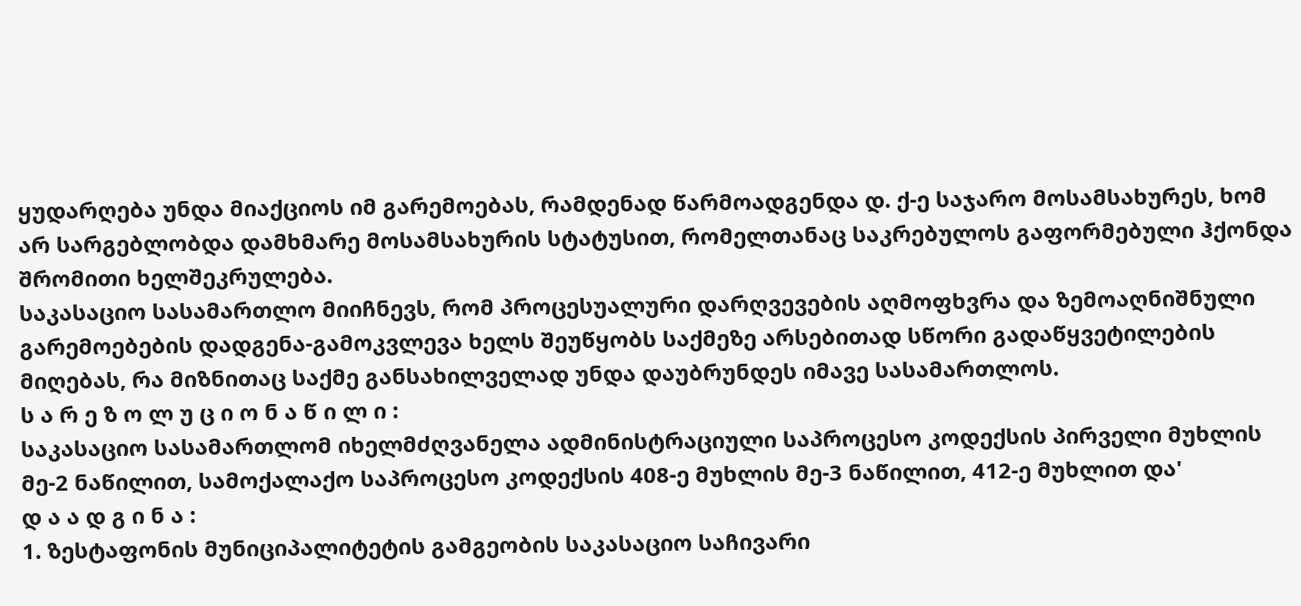ყუდარღება უნდა მიაქციოს იმ გარემოებას, რამდენად წარმოადგენდა დ. ქ-ე საჯარო მოსამსახურეს, ხომ არ სარგებლობდა დამხმარე მოსამსახურის სტატუსით, რომელთანაც საკრებულოს გაფორმებული ჰქონდა შრომითი ხელშეკრულება.
საკასაციო სასამართლო მიიჩნევს, რომ პროცესუალური დარღვევების აღმოფხვრა და ზემოაღნიშნული გარემოებების დადგენა-გამოკვლევა ხელს შეუწყობს საქმეზე არსებითად სწორი გადაწყვეტილების მიღებას, რა მიზნითაც საქმე განსახილველად უნდა დაუბრუნდეს იმავე სასამართლოს.
ს ა რ ე ზ ო ლ უ ც ი ო ნ ა წ ი ლ ი :
საკასაციო სასამართლომ იხელმძღვანელა ადმინისტრაციული საპროცესო კოდექსის პირველი მუხლის მე-2 ნაწილით, სამოქალაქო საპროცესო კოდექსის 408-ე მუხლის მე-3 ნაწილით, 412-ე მუხლით და'
დ ა ა დ გ ი ნ ა :
1. ზესტაფონის მუნიციპალიტეტის გამგეობის საკასაციო საჩივარი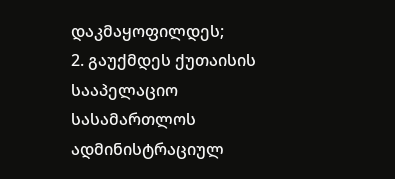დაკმაყოფილდეს;
2. გაუქმდეს ქუთაისის სააპელაციო სასამართლოს ადმინისტრაციულ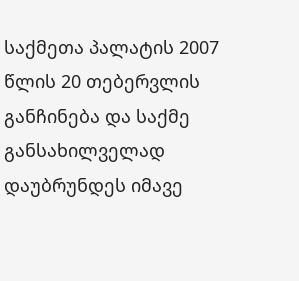საქმეთა პალატის 2007 წლის 20 თებერვლის განჩინება და საქმე განსახილველად დაუბრუნდეს იმავე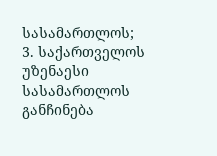სასამართლოს;
3. საქართველოს უზენაესი სასამართლოს განჩინება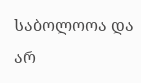საბოლოოა და არ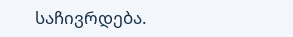საჩივრდება.